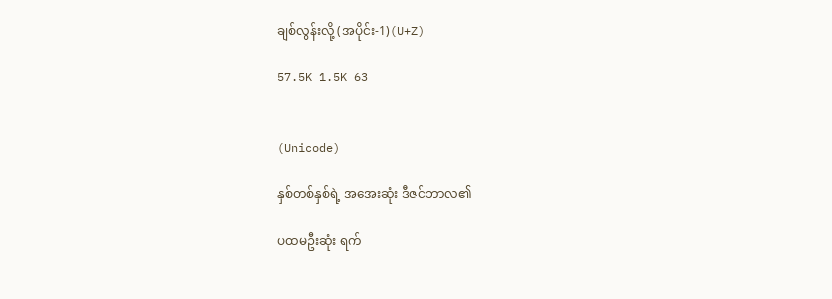ချစ်လွန်းလို့ (အပိုင်း-1)(U+Z)

57.5K 1.5K 63


(Unicode)

နှစ်တစ်နှစ်ရဲ့ အအေးဆုံး ဒီဇင်ဘာလ၏

ပထမဦးဆုံး ရက်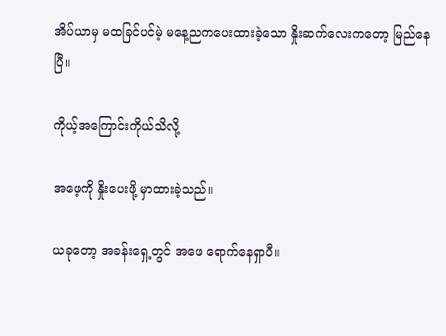အိပ်ယာမှ မထခြင်ပင်မဲ့ မနေ့ညကပေးထားခဲ့သော နှိုးဆက်လေးကတော့ မြည်နေပြီ။

ကိုယ့်အကြောင်းကိုယ်သိလို့

အဖေ့ကို နှိုးပေးဖို့ မှာထားခဲ့သည်။

ယခုတော့ အခန်းရှေ့တွင် အဖေ ရောက်နေရှာပီ။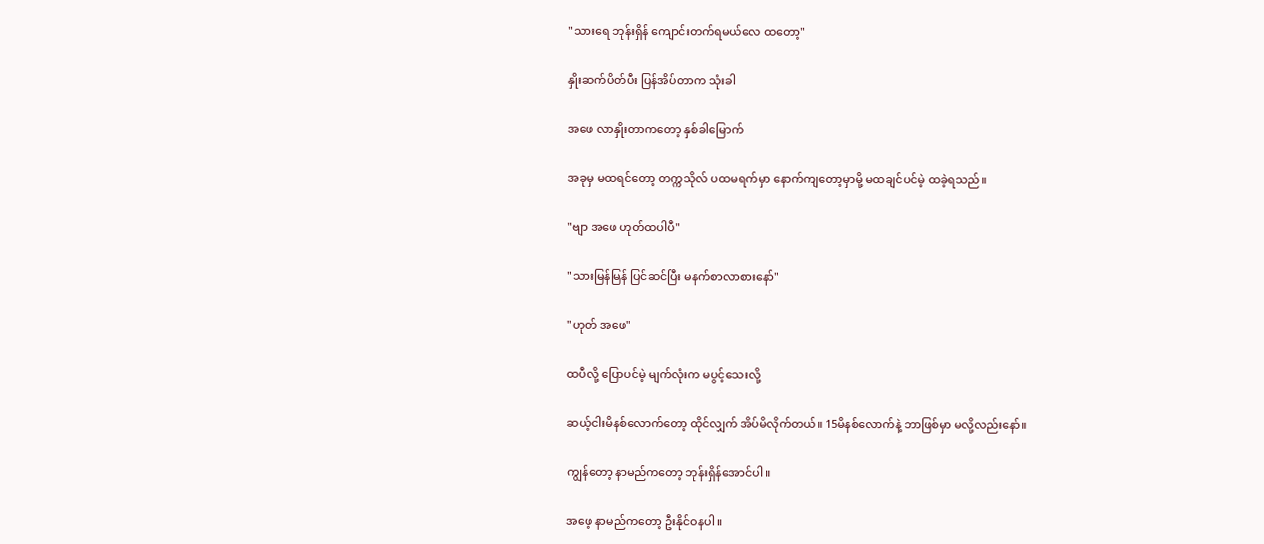"သားရေ ဘုန်းရှိန် ကျောင်းတက်ရမယ်လေ ထတော့"

နှိုးဆက်ပိတ်ပီး ပြန်အိပ်တာက သုံးခါ

အဖေ လာနှိုးတာကတော့ နှစ်ခါမြောက်

အခုမှ မထရင်တော့ တက္ကသိုလ် ပထမရက်မှာ နောက်ကျတော့မှာမို့ မထချင်ပင်မဲ့ ထခဲ့ရသည်။

"ဗျာ အဖေ ဟုတ်ထပါပီ"

"သားမြန်မြန် ပြင်ဆင်ပြီး မနက်စာလာစားနော်"

"ဟုတ် အဖေ"

ထပီလို့ ပြောပင်မဲ့ မျက်လုံးက မပွင့်သေးလို့

ဆယ့်ငါးမိနစ်လောက်တော့ ထိုင်လျှက် အိပ်မိလိုက်တယ်။ 15မိနစ်လောက်နဲ့ ဘာဖြစ်မှာ မလို့လည်းနော်။

ကျွန်တော့ နာမည်ကတော့ ဘုန်းရှိန်အောင်ပါ။

အဖေ့ နာမည်ကတော့ ဦးနိုင်ဝနပါ။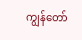ကျွန်တော်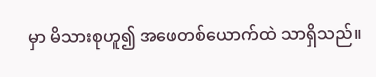မှာ မိသားစုဟူ၍ အဖေတစ်ယောက်ထဲ သာရှိသည်။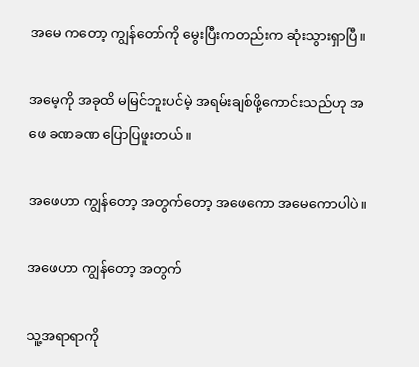အမေ ကတော့ ကျွန်တော်ကို မွေးပြီးကတည်းက ဆုံးသွားရှာပြီ။

အမေ့ကို အခုထိ မမြင်ဘူးပင်မဲ့ အရမ်းချစ်ဖို့ကောင်းသည်ဟု အဖေ ခဏခဏ ပြောပြဖူးတယ်။

အဖေဟာ ကျွန်တော့ အတွက်တော့ အဖေကော အမေကောပါပဲ။

အဖေဟာ ကျွန်တော့ အတွက်

သူ့အရာရာကို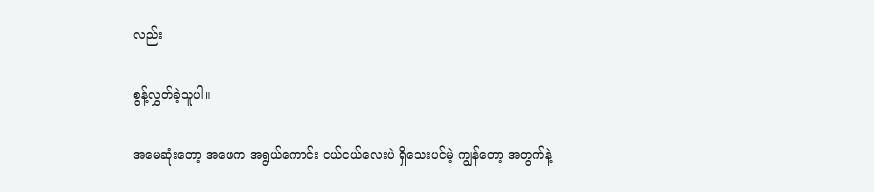လည်း

စွန့်လွှတ်ခဲ့သူပါ။

အမေဆုံးတော့ အဖေက အရွယ်ကောင်း ငယ်ငယ်လေးပဲ ရှိသေးပင်မဲ့ ကျွန်တော့ အတွက်နဲ့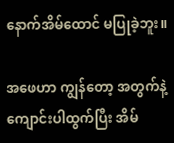နောက်အိမ်ထောင် မပြုခဲ့ဘူး။

အဖေဟာ ကျွန်တော့ အတွက်နဲ့ ကျောင်းပါထွက်ပြီး အိမ်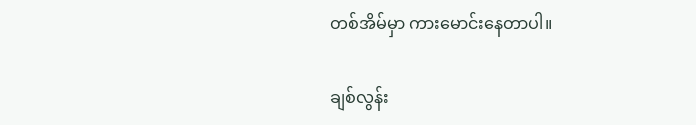တစ်အိမ်မှာ ကားမောင်းနေတာပါ။

ချစ်လွန်း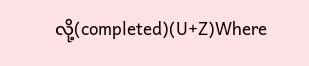လို့(completed)(U+Z)Where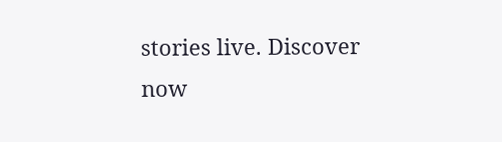stories live. Discover now